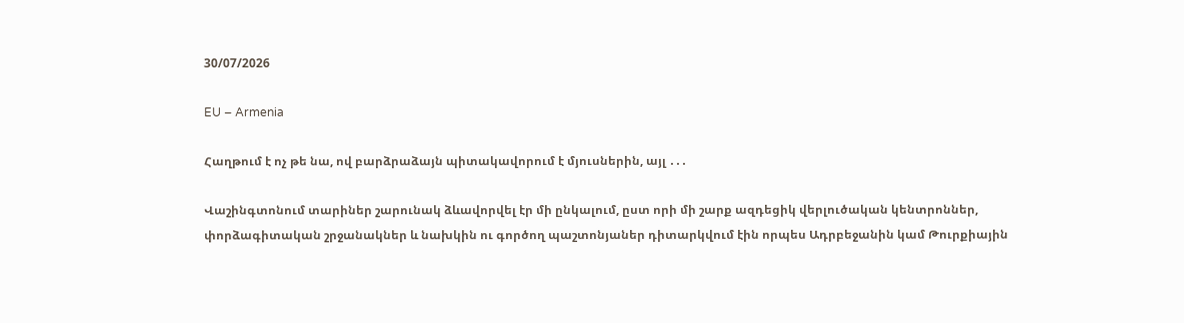30/07/2026

EU – Armenia

Հաղթում է ոչ թե նա, ով բարձրաձայն պիտակավորում է մյուսներին, այլ ․․․

Վաշինգտոնում տարիներ շարունակ ձևավորվել էր մի ընկալում, ըստ որի մի շարք ազդեցիկ վերլուծական կենտրոններ, փորձագիտական շրջանակներ և նախկին ու գործող պաշտոնյաներ դիտարկվում էին որպես Ադրբեջանին կամ Թուրքիային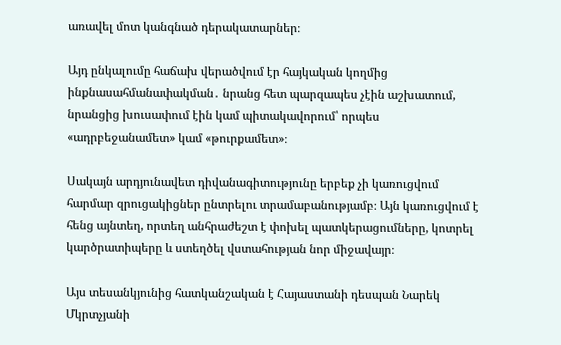առավել մոտ կանգնած դերակատարներ։

Այդ ընկալումը հաճախ վերածվում էր հայկական կողմից ինքնասահմանափակման․ նրանց հետ պարզապես չէին աշխատում, նրանցից խուսափում էին կամ պիտակավորում՝ որպես «ադրբեջանամետ» կամ «թուրքամետ»։

Սակայն արդյունավետ դիվանագիտությունը երբեք չի կառուցվում հարմար զրուցակիցներ ընտրելու տրամաբանությամբ։ Այն կառուցվում է հենց այնտեղ, որտեղ անհրաժեշտ է փոխել պատկերացումները, կոտրել կարծրատիպերը և ստեղծել վստահության նոր միջավայր։

Այս տեսանկյունից հատկանշական է Հայաստանի դեսպան Նարեկ Մկրտչյանի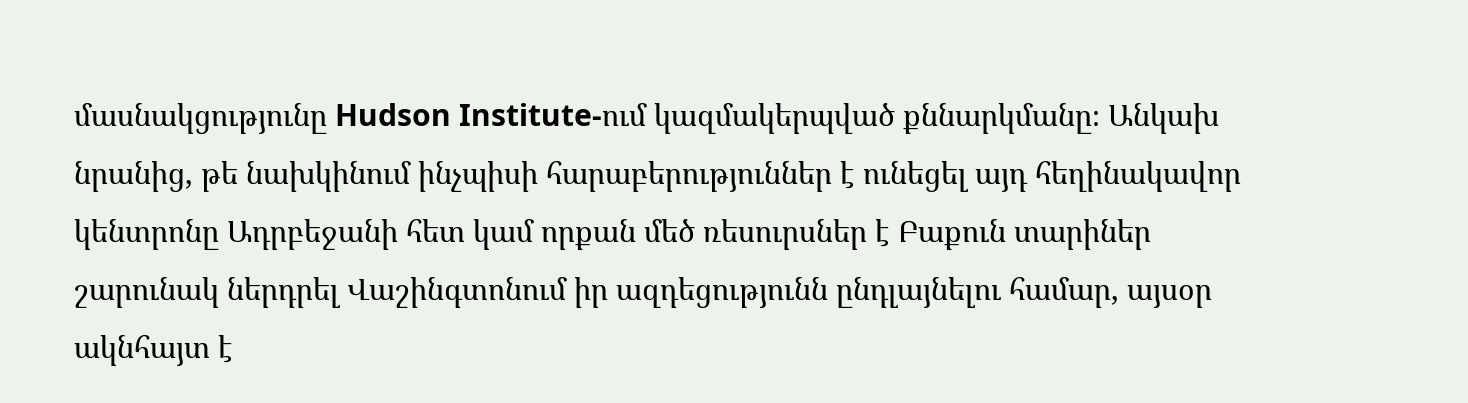մասնակցությունը Hudson Institute-ում կազմակերպված քննարկմանը։ Անկախ նրանից, թե նախկինում ինչպիսի հարաբերություններ է ունեցել այդ հեղինակավոր կենտրոնը Ադրբեջանի հետ կամ որքան մեծ ռեսուրսներ է Բաքուն տարիներ շարունակ ներդրել Վաշինգտոնում իր ազդեցությունն ընդլայնելու համար, այսօր ակնհայտ է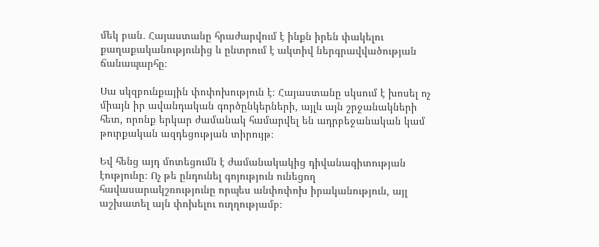մեկ բան․ Հայաստանը հրաժարվում է ինքն իրեն փակելու քաղաքականությունից և ընտրում է ակտիվ ներգրավվածության ճանապարհը։

Սա սկզբունքային փոփոխություն է։ Հայաստանը սկսում է խոսել ոչ միայն իր ավանդական գործընկերների, այլև այն շրջանակների հետ, որոնք երկար ժամանակ համարվել են ադրբեջանական կամ թուրքական ազդեցության տիրույթ։

Եվ հենց այդ մոտեցումն է ժամանակակից դիվանագիտության էությունը։ Ոչ թե ընդունել գոյություն ունեցող հավասարակշռությունը որպես անփոփոխ իրականություն, այլ աշխատել այն փոխելու ուղղությամբ։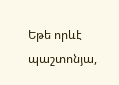Եթե որևէ պաշտոնյա,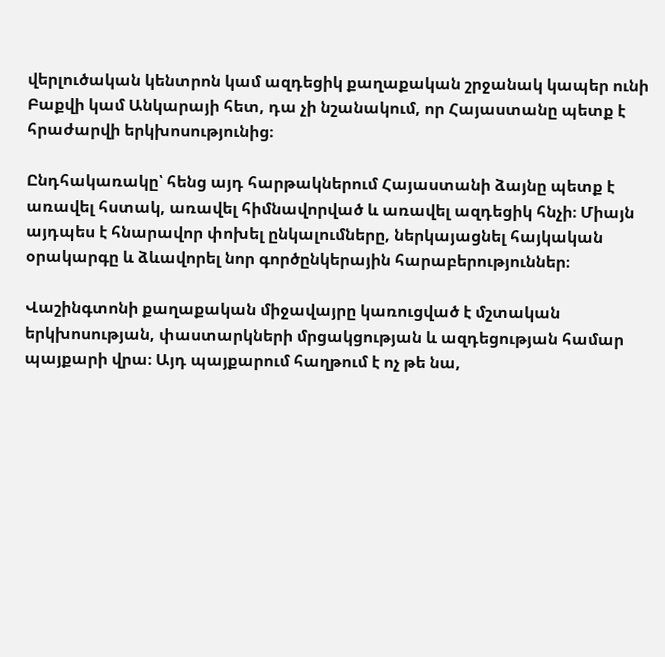վերլուծական կենտրոն կամ ազդեցիկ քաղաքական շրջանակ կապեր ունի Բաքվի կամ Անկարայի հետ, դա չի նշանակում, որ Հայաստանը պետք է հրաժարվի երկխոսությունից։

Ընդհակառակը՝ հենց այդ հարթակներում Հայաստանի ձայնը պետք է առավել հստակ, առավել հիմնավորված և առավել ազդեցիկ հնչի։ Միայն այդպես է հնարավոր փոխել ընկալումները, ներկայացնել հայկական օրակարգը և ձևավորել նոր գործընկերային հարաբերություններ։

Վաշինգտոնի քաղաքական միջավայրը կառուցված է մշտական երկխոսության, փաստարկների մրցակցության և ազդեցության համար պայքարի վրա։ Այդ պայքարում հաղթում է ոչ թե նա,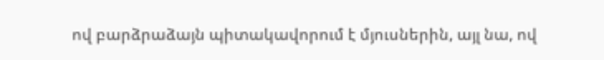ով բարձրաձայն պիտակավորում է մյուսներին, այլ նա, ով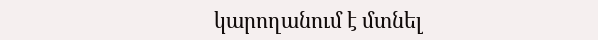կարողանում է մտնել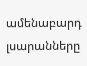ամենաբարդ լսարանները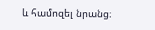և համոզել նրանց։